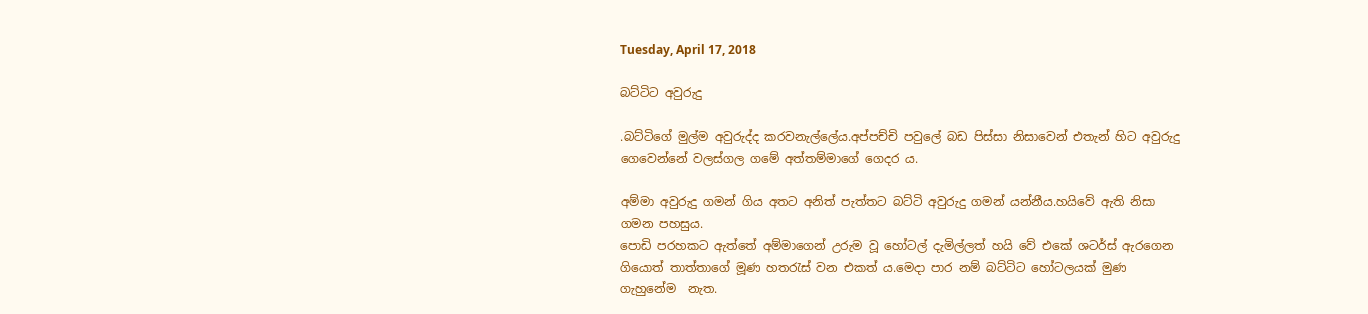Tuesday, April 17, 2018

බට්ටිට අවුරුදු

.බට්ටිගේ මුල්ම අවුරුද්ද කරවනැල්ලේය.අප්පච්චි පවුලේ බඩ පිස්සා නිසාවෙන් එතැන් හිට අවුරුදු ගෙවෙන්නේ වලස්ගල ගමේ අත්තම්මාගේ ගෙදර ය.

අම්මා අවුරුදු ගමන් ගිය අතට අනිත් පැත්තට බට්ටි අවුරුදු ගමන් යන්නීය.හයිවේ ඇති නිසා ගමන පහසුය.
පොඩි පරහකට ඇත්තේ අම්මාගෙන් උරුම වූ හෝටල් දැමිල්ලත් හයි වේ එකේ ශටර්ස් ඇරගෙන ගියොත් තාත්තාගේ මූණ හතරැස් වන එකත් ය.මෙදා පාර නම් බට්ටිට හෝටලයක් මුණ ගැහුනේම  නැත.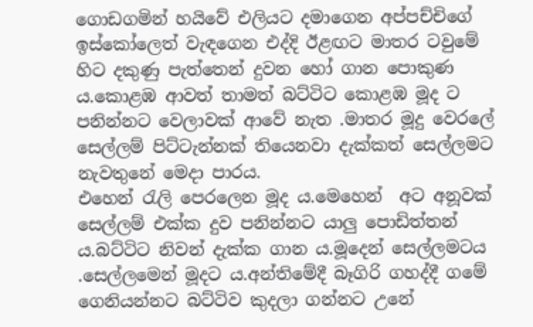ගොඩගමින් හයිවේ එලියට දමාගෙන අප්පච්චිගේ ඉස්කෝලෙත් වැඳගෙන එද්දි ඊළඟට මාතර ටවුමේ හිට දකුණු පැත්තෙන් දුවන හෝ ගාන පොකුණ ය.කොළඹ ආවත් තාමත් බට්ටිට කොළඹ මූද ට පනින්නට වෙලාවක් ආවේ නැත .මාතර මූදු වෙරලේ සෙල්ලම් පිට්ටැන්නක් තියෙනවා දැක්කත් සෙල්ලමට නැවතුනේ මෙදා පාරය.
එහෙන් රැලි පෙරලෙන මූද ය.මෙහෙන්  අට අනූවක් සෙල්ලම් එක්ක දුව පනින්නට යාලු පොඩිත්තන්‍ ය.බට්ටිට නිවන් දැක්ක ගාන ය.මූදෙන් සෙල්ලමටය .සෙල්ලමෙන් මූදට ය.අන්තිමේදී බෑගිරි ගහද්දී ගමේ ගෙනියන්නට බට්ටිව කුදලා ගන්නට උනේ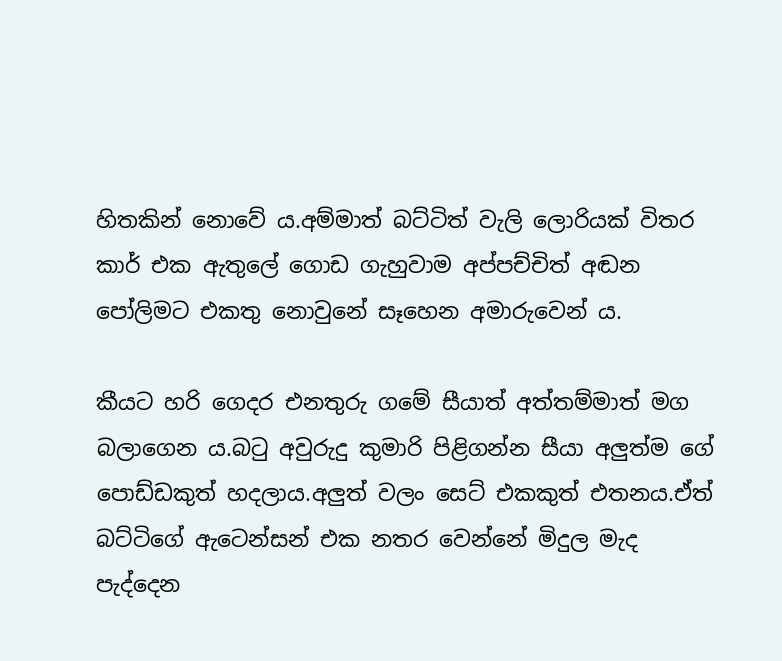හිතකින් නොවේ ය.අම්මාත් බට්ටිත් වැලි ලොරියක් විතර කාර් එක ඇතුලේ ගොඩ ගැහුවාම අප්පච්චිත් අඬන පෝලිමට එකතු නොවුනේ සෑහෙන අමාරුවෙන් ය.

කීයට හරි ගෙදර එනතුරු ගමේ සීයාත් අත්තම්මාත් මග බලාගෙන ය.බටු අවුරුදු කුමාරි පිළිගන්න සීයා අලුත්ම ගේ පොඩ්ඩකුත් හදලාය.අලුත් වලං සෙට් එකකුත් එතනය.ඒත් බට්ටිගේ ඇටෙන්සන් එක නතර වෙන්නේ මිදුල මැද පැද්දෙන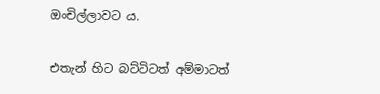ඔංචිල්ලාවට ය.

එතැන් හිට බට්ටිටත් අම්මාටත්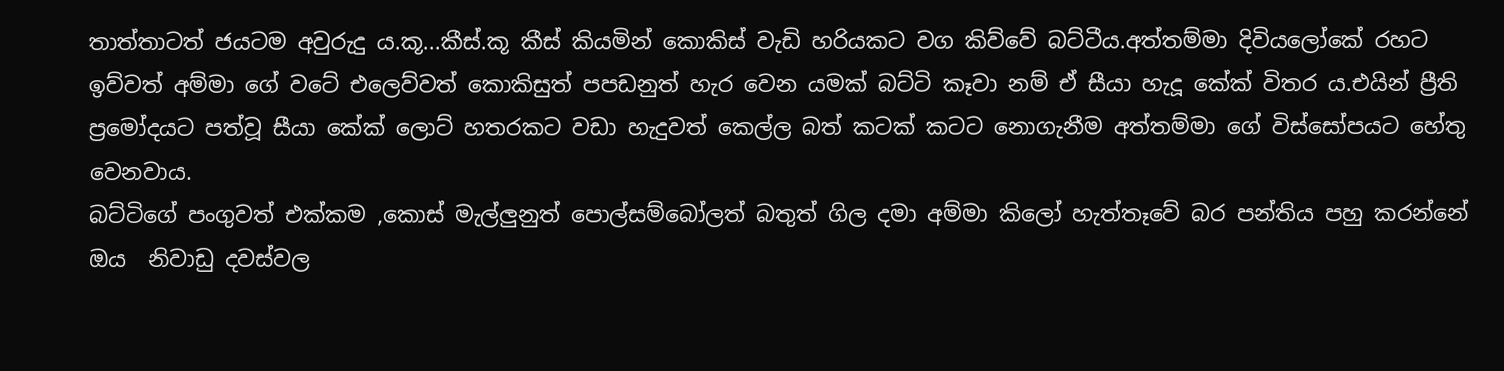තාත්තාටත් ජයටම අවුරුදු ය.කූ...කීස්.කූ කීස් කියමින් කොකිස් වැඩි හරියකට වග කිව්වේ බට්ටීය.අත්තම්මා දිවියලෝකේ රහට ඉව්වත් අම්මා ගේ වටේ එලෙව්වත් කොකිසුත් පපඩනුත් හැර වෙන යමක් බට්ටි කෑවා නම් ඒ සීයා හැදූ කේක්‍ විතර ය.එයින් ප්‍රීති ප්‍රමෝදයට පත්වූ සීයා කේක් ලොට් හතරකට වඩා හැදුවත් කෙල්ල බත් කටක් කටට නොගැනීම අත්තම්මා ගේ විස්සෝපයට හේතු වෙනවාය.
බට්ටිගේ පංගුවත් එක්කම ,කොස් මැල්ලුනුත් පොල්සම්බෝලත් බතුත් ගිල දමා අම්මා කිලෝ හැත්තෑවේ බර පන්තිය පහු කරන්නේ ඔය  නිවාඩු දවස්වල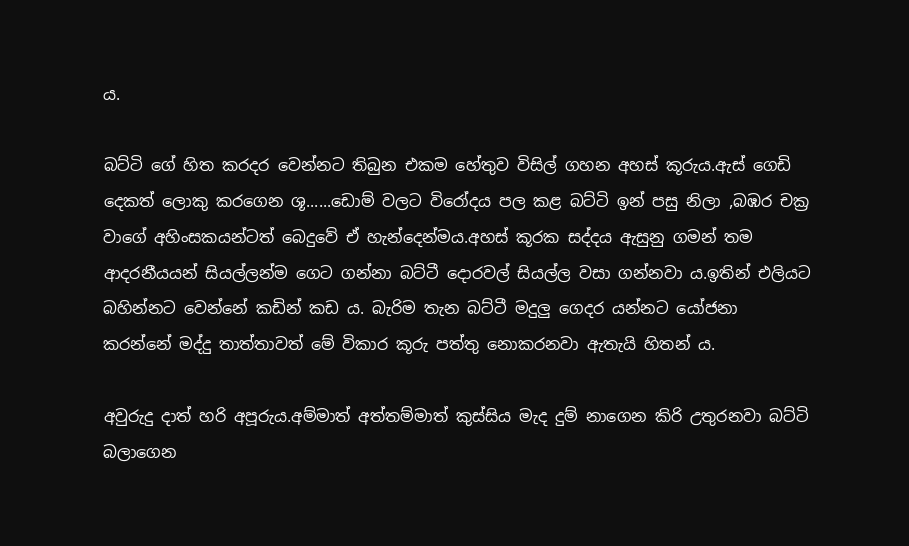ය.

බට්ටි ගේ හිත කරදර වෙන්නට තිබුන එකම හේතුව විසිල් ගහන අහස් කූරුය.ඇස් ගෙඩි දෙකත් ලොකු කරගෙන ශූ......ඩොම් වලට විරෝදය පල කළ බට්ටි ඉන් පසු නිලා ,බඹර චක්‍ර වාගේ අහිංසකයන්ටත් බෙදුවේ ඒ හැන්දෙන්මය.අහස් කූරක සද්දය ඇසුනු ගමන් තම ආදරනීයයන් සියල්ලන්ම ගෙට ගන්නා බට්ටී දොරවල් සියල්ල වසා ගන්නවා ය.ඉතින් එලියට බහින්නට වෙන්නේ කඩින් කඩ ය. බැරිම තැන බට්ටී මදුලු ගෙදර යන්නට යෝජනා කරන්නේ මද්දු තාත්තාවත් මේ විකාර කූරු පත්තු නොකරනවා ඇතැයි හිතන් ය.

අවුරුදු දාත් හරි අපූරුය.අම්මාත් අත්තම්මාත් කුස්සිය මැද දුම් නාගෙන කිරි උතුරනවා බට්ටි බලාගෙන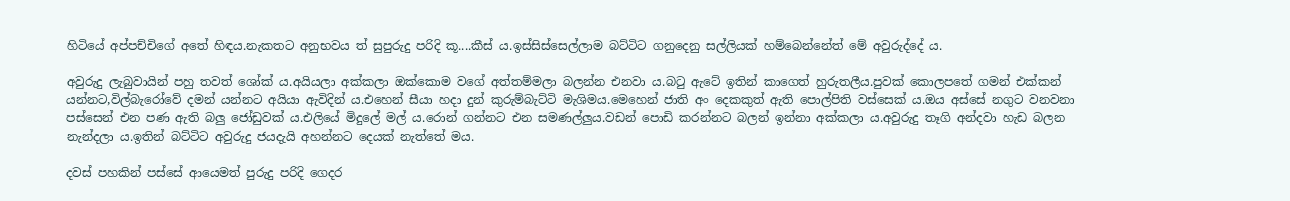හිටියේ අප්පච්චිගේ අතේ හිඳය.නැකතට අනුභවය ත් සුපුරුදු පරිදි කූ....කීස් ය.ඉස්සිස්සෙල්ලාම බට්ටිට ගනුදෙනු සල්ලියක් හම්බෙන්නේත් මේ අවුරුද්දේ ය.

අවුරුදු ලැබුවායින් පහු තවත් ශෝක්‍ ය.අයියලා අක්කලා ඔක්කොම වගේ අත්තම්මලා බලන්න එනවා ය.බටු ඇටේ ඉතින් කාගෙත් හුරුතලීය.පුවක් කොලපතේ ගමන් එක්කන් යන්නට,විල්බැරෝවේ දමන් යන්නට අයියා ඇවිදින් ය.එහෙන් සීයා හදා දුන් කුරුම්බැට්ටි මැශිමය.මෙහෙන් ජාති අං දෙකකුත් ඇති පොල්පිති වස්සෙක් ය.ඔය අස්සේ නගුට වනවනා පස්සෙන් එන පණ ඇති බලු ජෝඩුවක් ය.එලියේ මිදුලේ මල් ය.රොන් ගන්නට එන සමණල්ලුය.වඩන් පොඩි කරන්නට බලන් ඉන්නා අක්කලා ය.අවුරුදු තෑගි අන්දවා හැඩ බලන නැන්දලා ය.ඉතින් බට්ටිට අවුරුදු ජයදැයි අහන්නට දෙයක් නැත්තේ මය.

දවස් පහකින් පස්සේ ආයෙමත් පුරුදු පරිදි ගෙදර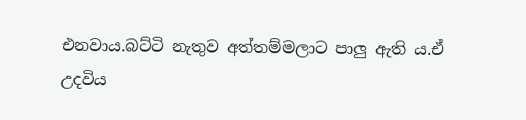එනවාය.බට්ටි නැතුව අත්තම්මලාට පාලු ඇති ය.ඒ උදවිය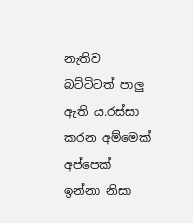නැතිව බට්ටිටත් පාලු ඇති ය.රස්සා කරන අම්මෙක් අප්පෙක් ඉන්නා නිසා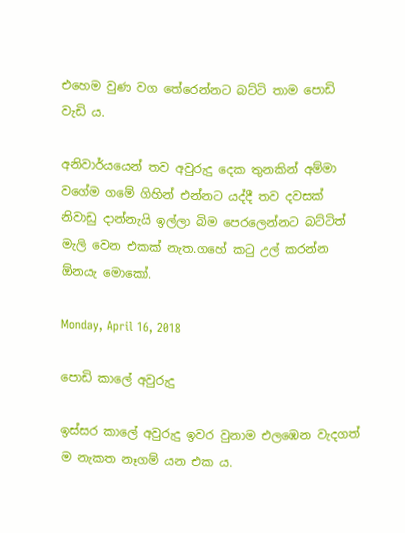එහෙම වුණ වග තේරෙන්නට බට්ටි තාම පොඩි වැඩි ය.

අනිවාර්යයෙන් තව අවුරුදු දෙක තුනකින් අම්මා වගේම ගමේ ගිහින් එන්නට යද්දී තව දවසක් නිවාඩු දාන්නැයි ඉල්ලා බිම පෙරලෙන්නට බට්ටිත්  මැලි වෙන එකක් නැත.ගහේ කටු උල් කරන්න ඕනයැ මොකෝ.

Monday, April 16, 2018

පොඩි කාලේ අවුරුදු

ඉස්සර කාලේ අවුරුදු ඉවර වුනාම එලඹෙන වැදගත් ම නැකත නෑගම් යන එක ය.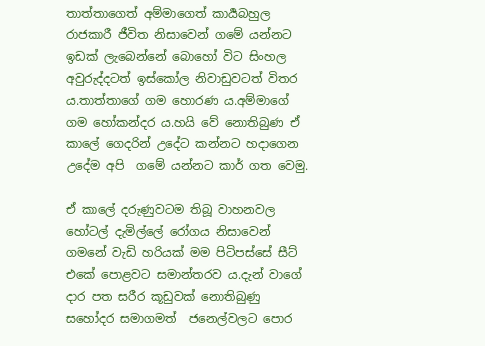තාත්තාගෙත් අම්මාගෙත් කාර්‍යබහුල රාජකාරී ජීවිත නිසාවෙන් ගමේ යන්නට ඉඩක් ලැබෙන්නේ බොහෝ විට සිංහල අවුරුද්දටත් ඉස්කෝල නිවාඩුවටත් විතර ය.තාත්තාගේ ගම හොරණ ය.අම්මාගේ ගම හෝකන්දර ය.හයි වේ නොතිබුණ ඒ කාලේ ගෙදරින් උදේට කන්නට හදාගෙන උදේම අපි  ගමේ යන්නට කාර් ගත වෙමු.

ඒ කාලේ දරුණුවටම තිබූ වාහනවල හෝටල් දැමිල්ලේ රෝගය නිසාවෙන් ගමනේ වැඩි හරියක් මම පිටිපස්සේ සීට්  එකේ පොළවට සමාන්තරව ය.දැන් වාගේ දාර පත සරීර කූඩුවක් නොතිබුණු සහෝදර සමාගමත්  ජනෙල්වලට පොර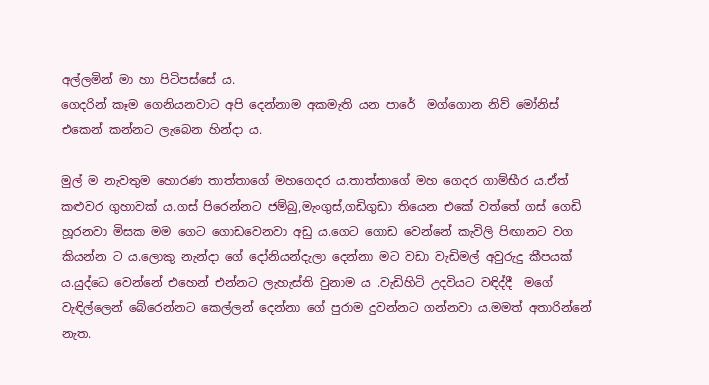අල්ලමින් මා හා පිටිපස්සේ ය.
ගෙදරින් කෑම ගෙනියනවාට අපි දෙන්නාම අකමැති යන පාරේ  මග්ගොන නිව් මෝනිස් එකෙන් කන්නට ලැබෙන හින්දා ය.

මුල් ම නැවතුම හොරණ තාත්තාගේ මහගෙදර ය.තාත්තාගේ මහ ගෙදර ගාම්භීර ය.ඒත් කළුවර ගුහාවක් ය.ගස් පිරෙන්නට ජම්බු,මැංගුස්,ගඩිගුඩා තියෙන එකේ වත්තේ ගස් ගෙඩි හූරනවා මිසක මම ගෙට ගොඩවෙනවා අඩු ය.ගෙට ගොඩ වෙන්නේ කැවිලි පිඟානට වග කියන්න ට ය.ලොකු නැන්දා ගේ දෝනියන්දැලා දෙන්නා මට වඩා වැඩිමල් අවුරුදු කීපයක් ය.යුද්ධෙ වෙන්නේ එහෙන් එන්නට ලැහැස්ති වුනාම ය .වැඩිහිටි උදවියට වඳිද්දී  මගේ වැඳිල්ලෙන් බේරෙන්නට කෙල්ලන් දෙන්නා ගේ පුරාම දුවන්නට ගන්නවා ය.මමත් අතාරින්නේ නැත.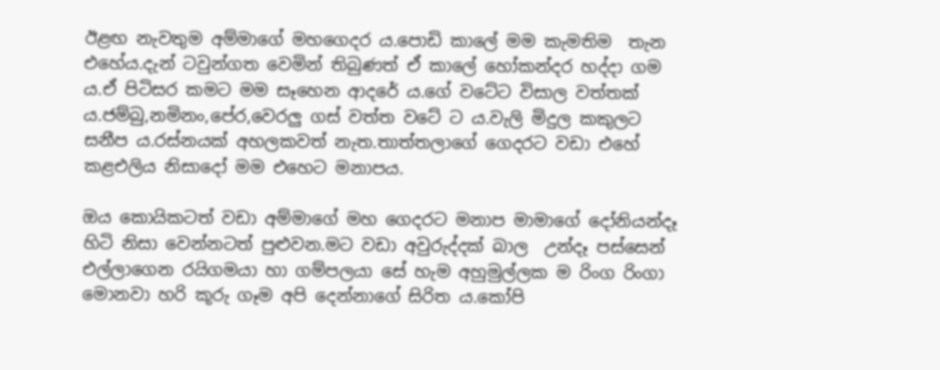ඊළඟ නැවතුම අම්මාගේ මහගෙදර ය.පොඩි කාලේ මම කැමතිම  තැන එහේය.දැන් ටවුන්ගත වෙමින් තිබුණත් ඒ කාලේ හෝකන්දර හද්දා ගම ය.ඒ පිටිසර කමට මම සෑහෙන ආදරේ ය.ගේ වටේට විසාල වත්තක් ය.ජම්බු,නමිනං,පේර,වෙරලු ගස් වත්ත වටේ ට ය.වැලි මිදුල කකුලට සනීප ය.රස්නයක් අහලකවත් නැත.තාත්තලාගේ ගෙදරට වඩා එහේ කළඑලිය නිසාදෝ මම එහෙට මනාපය.

ඔය කොයිකටත් වඩා අම්මාගේ මහ ගෙදරට මනාප මාමාගේ දෝනියන්දෑ හිටි නිසා වෙන්නටත් පුළුවන.මට වඩා අවුරුද්දක් බාල  උන්දෑ පස්සෙන් එල්ලාගෙන රයිගමයා හා ගම්පලයා සේ හැම අහුමුල්ලක ම රිංග රිංගා මොනවා හරි කූරු ගෑම අපි දෙන්නාගේ සිරිත ය.කෝපි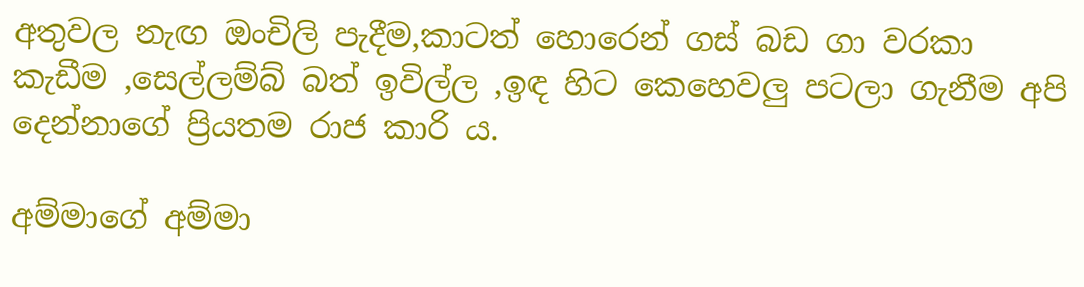අතුවල නැඟ ඔංචිලි පැදීම,කාටත් හොරෙන් ගස් බඩ ගා වරකා කැඩීම ,සෙල්ලම්බ් බත් ඉවිල්ල ,ඉඳ හිට කෙහෙවලු පටලා ගැනීම අපි දෙන්නාගේ ප්‍රියතම රාජ කාරි ය.

අම්මාගේ අම්මා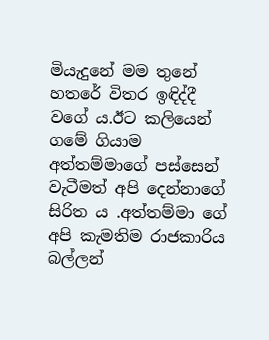මියැදුනේ මම තුනේ හතරේ විතර ඉඳිද්දී වගේ ය.ඊට කලියෙන් ගමේ ගියාම අත්තම්මාගේ පස්සෙන් වැටීමත් අපි දෙන්නාගේ සිරිත ය .අත්තම්මා ගේ අපි කැමතිම රාජකාරිය බල්ලන්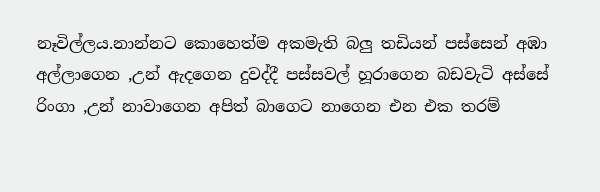නෑවිල්ලය.නාන්නට කොහෙත්ම අකමැති බලු තඩියන් පස්සෙන් අඹා අල්ලාගෙන ,උන් ඇදගෙන දුවද්දී පස්සවල් හූරාගෙන බඩවැටි අස්සේ රිංගා ,උන් නාවාගෙන අපිත් බාගෙට නාගෙන එන එක තරම්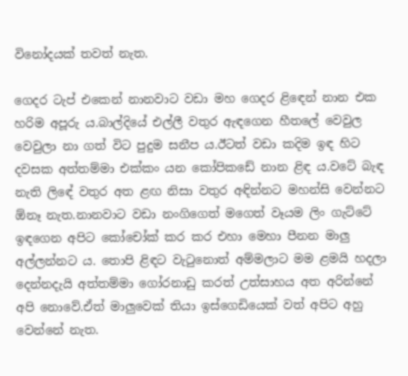විනෝදයක් තවත් නැත.

ගෙදර ටැප් එකෙන් නානවාට වඩා මහ ගෙදර ළිඳෙන් නාන එක හරිම අපූරු ය.බාල්දියේ එල්ලී වතුර ඇඳගෙන හීතලේ වෙවුල වෙවුලා නා ගත් විට පුදුම සනීප ය.ඊටත් වඩා කදිම ඉඳ හිට දවසක අත්තම්මා එක්කං යන කෝපිකඩේ නාන ළිඳ ය.වටේ බැඳ නැති ලිඳේ වතුර අත ළඟ නිසා වතුර අඳින්නට මහන්සි වෙන්නට ඕනෑ නැත.නානවාට වඩා නංගිගෙත් මගෙත් වෑයම ලිං ගැට්ටේ ඉඳගෙන අපිට කෝචෝක් කර කර එහා මෙහා පීනන මාලු අල්ලන්නට ය. තොපි ළිඳට වැටුනොත් අම්මලාට මම ළමයි හදලා දෙන්නදැයි අත්තම්මා ගෝරනාඩු කරත් උත්සාහය අත අරින්නේ අපි නොවේ.ඒත් මාලුවෙක් තියා ඉස්ගෙඩියෙක් වත් අපිට අහු වෙන්නේ නැත.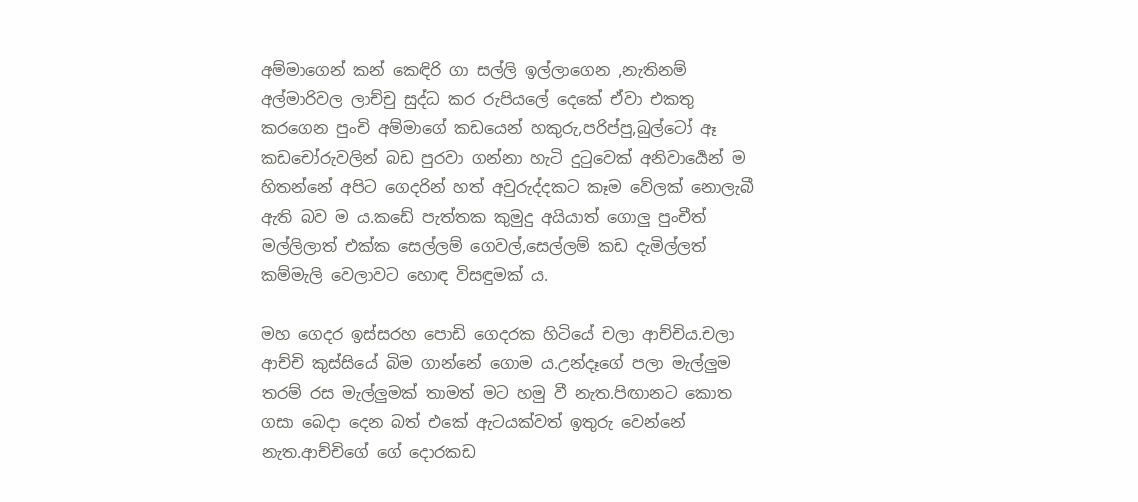අම්මාගෙන් කන් කෙඳිරි ගා සල්ලි ඉල්ලාගෙන ,නැතිනම් අල්මාරිවල ලාච්චු සුද්ධ කර රුපියලේ දෙකේ ඒවා එකතු  කරගෙන පුංචි අම්මාගේ කඩයෙන් හකුරු,පරිප්පු,බුල්ටෝ ඈ කඩචෝරුවලින් බඩ පුරවා ගන්නා හැටි දුටුවෙක් අනිවාර්‍යෙන් ම හිතන්නේ අපිට ගෙදරින් හත් අවුරුද්දකට කෑම වේලක් නොලැබී ඇති බව ම ය.කඩේ පැත්තක කුමුදු අයියාත් ගොලු පුංචීත් මල්ලිලාත් එක්ක සෙල්ලම් ගෙවල්,සෙල්ලම් කඩ දැමිල්ලත් කම්මැලි වෙලාවට හොඳ විසඳුමක් ය.

මහ ගෙදර ඉස්සරහ පොඩි ගෙදරක හිටියේ චලා ආච්චිය.චලා ආච්චි කුස්සියේ බිම ගාන්නේ ගොම ය.උන්දෑගේ පලා මැල්ලුම තරම් රස මැල්ලුමක් තාමත් මට හමු වී නැත.පිඟානට කොත ගසා බෙදා දෙන බත් එකේ ඇටයක්වත් ඉතුරු වෙන්නේ නැත.ආච්චිගේ ගේ දොරකඩ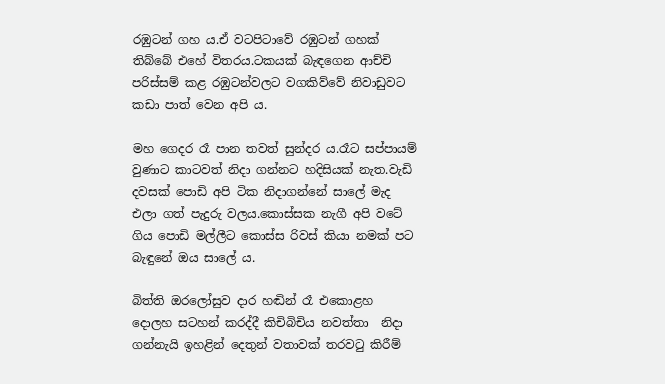රඹුටන් ගහ ය.ඒ වටපිටාවේ රඹුටන් ගහක් තිබ්බේ එහේ විතරය.ටකයක් බැඳගෙන ආච්චි පරිස්සම් කළ රඹුටන්වලට වගකිව්වේ නිවාඩුවට කඩා පාත් වෙන අපි ය.

මහ ගෙදර රෑ පාන තවත් සුන්දර ය.රෑට සප්පායම් වුණාට කාටවත් නිදා ගන්නට හදිසියක් නැත.වැඩි දවසක් පොඩි අපි ටික නිදාගන්නේ සාලේ මැද එලා ගත් පැදුරු වලය.කොස්සක නැගී අපි වටේ ගිය පොඩි මල්ලීට කොස්ස රිවස් කියා නමක් පට බැඳුනේ ඔය සාලේ ය.

බිත්ති ඔරලෝසුව දාර හඬින් රෑ එකොළහ දොලහ සටහන් කරද්දී කිචිබිචිය නවත්තා  නිදා ගන්නැයි ඉහළින් දෙතුන් වතාවක් තරවටු කිරීම්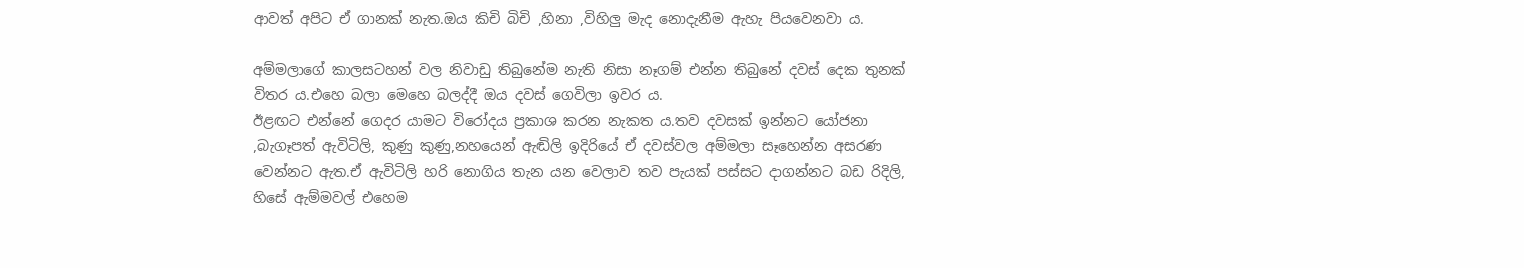ආවත් අපිට ඒ ගානක් නැත.ඔය කිචි බිචි ,හිනා ,විහිලු මැද නොදැනීම ඇහැ පියවෙනවා ය.

අම්මලාගේ කාලසටහන් වල නිවාඩු තිබුනේම නැති නිසා නෑගම් එන්න තිබුනේ දවස් දෙක තුනක් විතර ය.එහෙ බලා මෙහෙ බලද්දී ඔය දවස් ගෙවිලා ඉවර ය.
ඊළඟට එන්නේ ගෙදර යාමට විරෝදය ප්‍රකාශ කරන නැකත ය.තව දවසක් ඉන්නට යෝජනා ,බැගෑපත් ඇවිටිලි, කුණු කුණු,නහයෙන් ඇඬිලි ඉදිරියේ ඒ දවස්වල අම්මලා සෑහෙන්න අසරණ වෙන්නට ඇත.ඒ ඇවිටිලි හරි නොගිය තැන යන වෙලාව තව පැයක් පස්සට දාගන්නට බඩ රිදිලි, හිසේ ඇම්මවල් එහෙම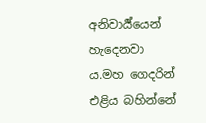අනිවාර්‍ය්යෙන් හැදෙනවා ය.මහ ගෙදරින් එළිය බහින්නේ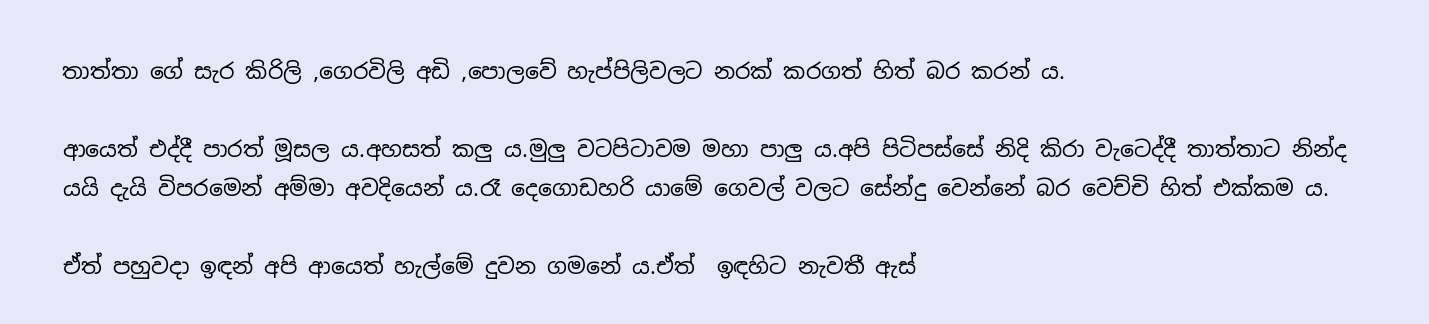තාත්තා ගේ සැර කිරිලි ,ගෙරවිලි අඩි ,පොලවේ හැප්පිලිවලට නරක් කරගත් හිත් බර කරන් ය.

ආයෙත් එද්දී පාරත් මූසල ය.අහසත් කලු ය.මුලු වටපිටාවම මහා පාලු ය.අපි පිටිපස්සේ නිදි කිරා වැටෙද්දී තාත්තාට නින්ද යයි දැයි විපරමෙන් අම්මා අවදියෙන් ය.රෑ දෙගොඩහරි යාමේ ගෙවල් වලට සේන්දු වෙන්නේ බර වෙච්චි හිත් එක්කම ය.

ඒත් පහුවදා ඉඳන් අපි ආයෙත් හැල්මේ දුවන ගමනේ ය.ඒත්  ඉඳහිට නැවතී ඇස්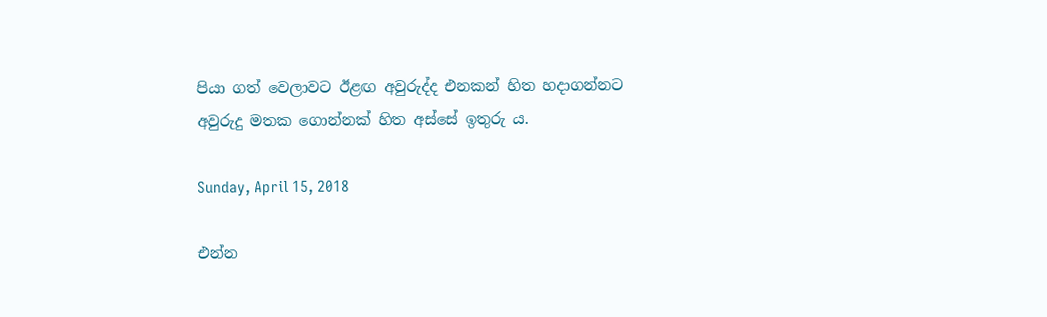පියා ගත් වෙලාවට ඊළඟ අවුරුද්ද එනකන් හිත හදාගන්නට අවුරුදු මතක ගොන්නක් හිත අස්සේ ඉතුරු ය.

Sunday, April 15, 2018

එන්න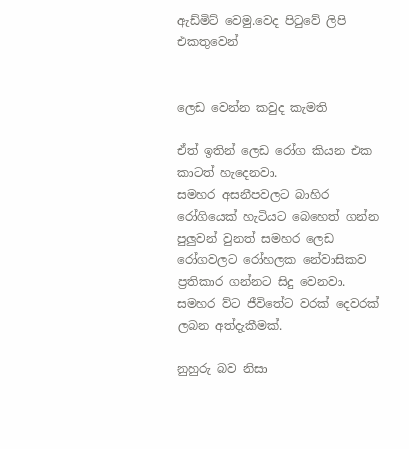ඇඩ්මිට් වෙමු.වෙද පිටුවේ ලිපි එකතුවෙන්


ලෙඩ වෙන්න කවුද කැමති

ඒත් ඉතින් ලෙඩ රෝග කියන එක කාටත් හැදෙනවා.
සමහර අසනීපවලට බාහිර රෝගියෙක් හැටියට බෙහෙත් ගන්න පුලුවන් වුනත් සමහර ලෙඩ රෝගවලට රෝහලක නේවාසිකව ප්‍රතිකාර ගන්නට සිදු වෙනවා.
සමහර ව්ට ජීවිතේට වරක් දෙවරක් ලබන අත්දැකීමක්.

නුහුරු බව නිසා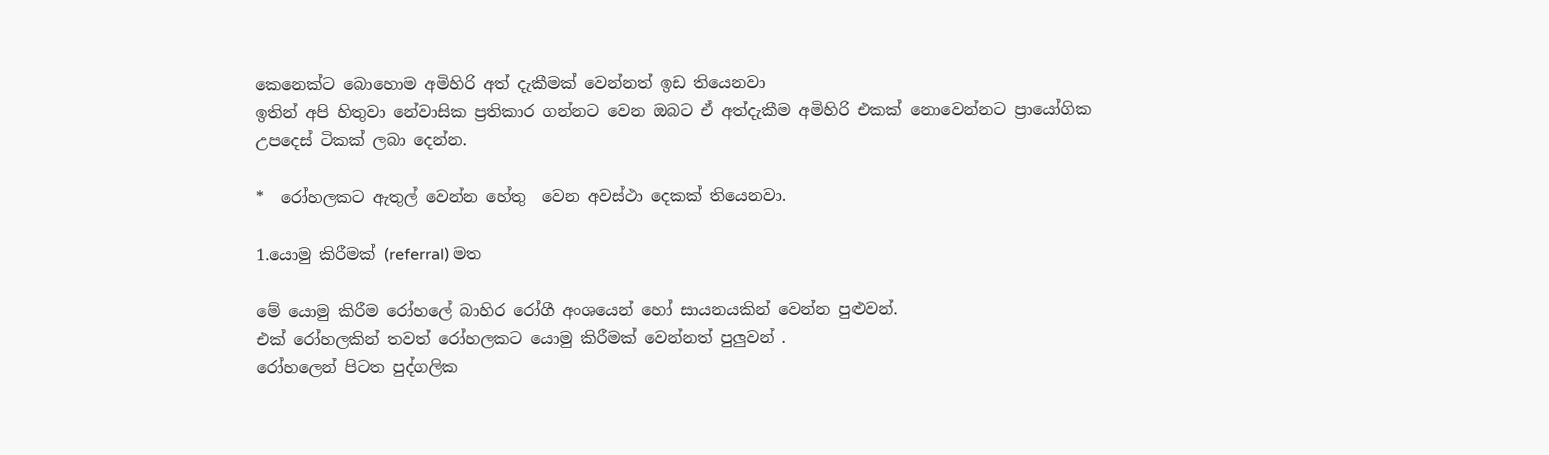කෙනෙක්ට බොහොම අමිහිරි අත් දැකීමක් වෙන්නත් ඉඩ තියෙනවා
ඉතින් අපි හිතුවා නේවාසික ප්‍රතිකාර ගන්නට වෙන ඔබට ඒ අත්දැකීම අමිහිරි එකක් නොවෙන්නට ප්‍රායෝගික උපදෙස් ටිකක් ලබා දෙන්න.

*  රෝහලකට ඇතුල් වෙන්න හේතු  වෙන අවස්ථා දෙකක් තියෙනවා.

1.යොමු කිරීමක් (referral) මත

මේ යොමු කිරීම රෝහලේ බාහිර රෝගී අංශයෙන් හෝ සායනයකින් වෙන්න පුළුවන්.
එක් රෝහලකින් තවත් රෝහලකට යොමු කිරීමක් වෙන්නත් පුලුවන් .
රෝහලෙන් පිටත පුද්ගලික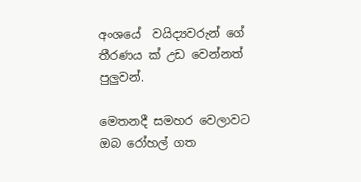අංශයේ  වයිද්‍යවරුන් ගේ තීරණය ක් උඩ වෙන්නත් පුලුවන්.

මෙතනදී සමහර වෙලාවට ඔබ රෝහල් ගත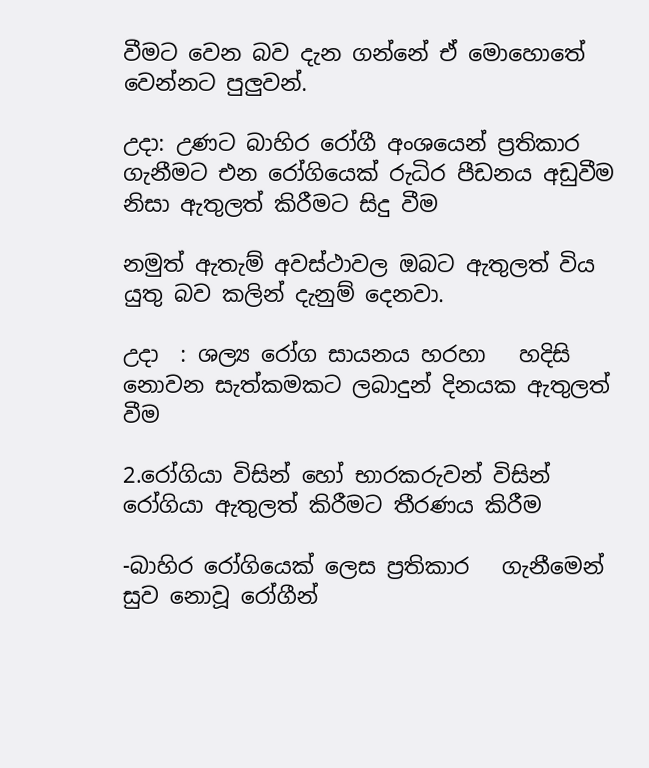වීමට වෙන බව දැන ගන්නේ ඒ මොහොතේ වෙන්නට පුලුවන්.

උදා: උණට බාහිර රෝගී අංශයෙන් ප්‍රතිකාර ගැනීමට එන රෝගියෙක් රුධිර පීඩනය අඩුවීම නිසා ඇතුලත් කිරීමට සිදු වීම

නමුත් ඇතැම් අවස්ථාවල ඔබට ඇතුලත් විය යුතු බව කලින් දැනුම් දෙනවා.

උදා  : ශල්‍ය රෝග සායනය හරහා   හදිසි නොවන සැත්කමකට ලබාදුන් දිනයක ඇතුලත් වීම

2.රෝගියා විසින් හෝ භාරකරුවන් විසින් රෝගියා ඇතුලත් කිරීමට තීරණය කිරීම

-බාහිර රෝගියෙක් ලෙස ප්‍රතිකාර   ගැනීමෙන් සුව නොවූ රෝගීන්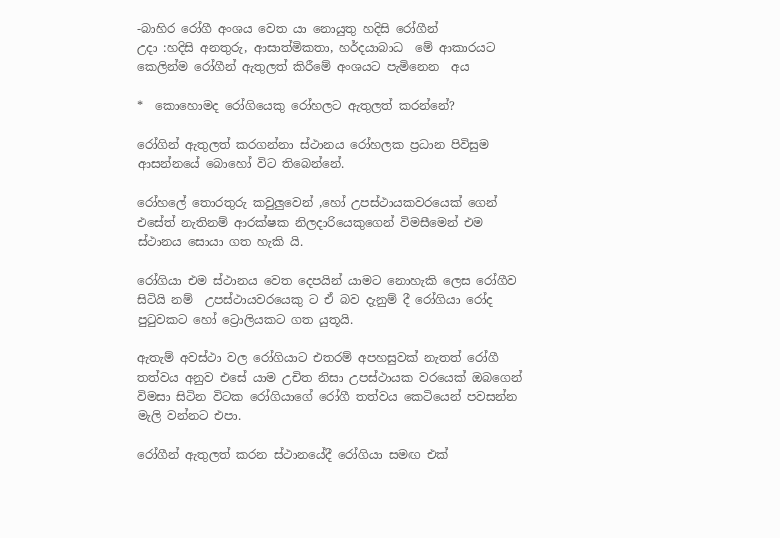-බාහිර රෝගී අංශය වෙත යා නොයුතු හදිසි රෝගීන්
උදා :හදිසි අනතුරු, ආසාත්මිකතා, හර්දයාබාධ  මේ ආකාරයට කෙලින්ම රෝගීන් ඇතුලත් කිරීමේ අංශයට පැමිනෙන  අය

*  කොහොමද රෝගියෙකු රෝහලට ඇතුලත් කරන්නේ?

රෝගින් ඇතුලත් කරගන්නා ස්ථානය රෝහලක ප්‍රධාන පිවිසුම ආසන්නයේ බොහෝ විට තිබෙන්නේ.

රෝහලේ තොරතුරු කවුලුවෙන් ,හෝ උපස්ථායකවරයෙක් ගෙන් එසේත් නැතිනම් ආරක්ෂක නිලදාරියෙකුගෙන් විමසීමෙන් එම ස්ථානය සොයා ගත හැකි යි.

රෝගියා එම ස්ථානය වෙත දෙපයින් යාමට නොහැකි ලෙස රෝගීව සිටියි නම්  උපස්ථායවරයෙකු ට ඒ බව දැනුම් දී රෝගියා රෝද පුටුවකට හෝ ට්‍රොලියකට ගත යුතූයි.

ඇතැම් අවස්ථා වල රෝගියාට එතරම් අපහසුවක් නැතත් රෝගී තත්වය අනුව එසේ යාම උචිත නිසා උපස්ථායක වරයෙක් ඔබගෙන් විමසා සිටින විටක රෝගියාගේ රෝගී තත්වය කෙටියෙන් පවසන්න මැලි වන්නට එපා.

රෝගීන් ඇතුලත් කරන ස්ථානයේදී රෝගියා සමඟ එක්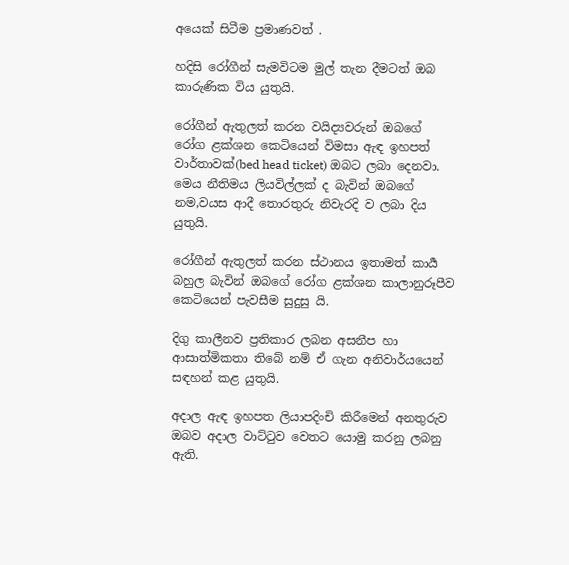අයෙක් සිටීම ප්‍රමාණවත් .

හදිසි රෝගීන් සැමවිටම මුල් තැන දීමටත් ඔබ කාරුණික විය යුතුයි.

රෝගීන් ඇතුලත් කරන වයිද්‍යවරුන් ඔබගේ රෝග ළක්ශන කෙටියෙන් විමසා ඇඳ ඉහපත් වාර්තාවක්(bed head ticket) ඔබට ලබා දෙනවා.
මෙය නීතිමය ලියවිල්ලක් ද බැවින් ඔබගේ  නම,වයස ආදී තොරතුරු නිවැරදි ව ලබා දිය යුතුයි.

රෝගීන් ඇතුලත් කරන ස්ථානය ඉතාමත් කාර්‍ය බහුල බැවින් ඔබගේ රෝග ළක්ශන කාලානුරූපීව කෙටියෙන් පැවසීම සුදුසු යි.

දිගු කාලීනව ප්‍රතිකාර ලබන අසනීප හා ආසාත්මිකතා තිබේ නම් ඒ ගැන අනිවාර්යයෙන් සඳහන් කළ යුතුයි.

අදාල ඇඳ ඉහපත ලියාපදිංචි කිරීමෙන් අනතුරුව ඔබව අදාල වාට්ටුව වෙතට යොමු කරනු ලබනු ඇති.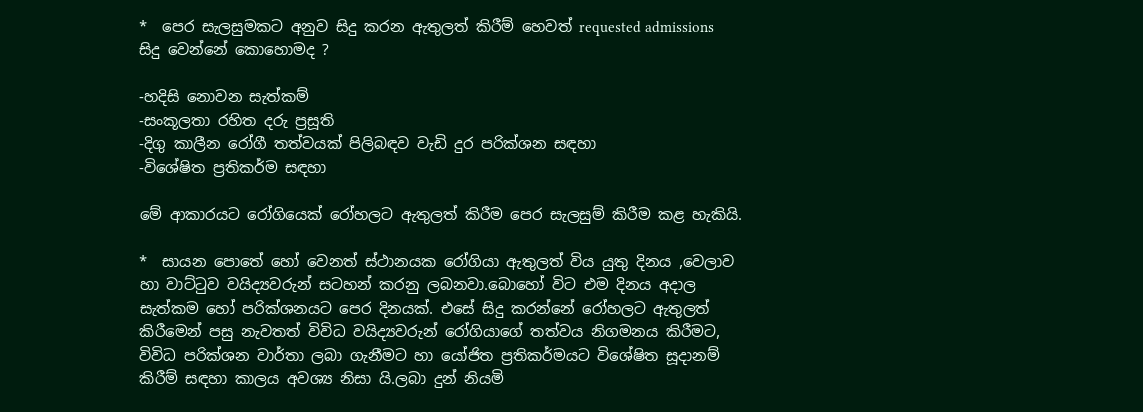*  පෙර සැලසුමකට අනුව සිදු කරන ඇතුලත් කිරීම් හෙවත් requested admissions සිදු වෙන්නේ කොහොමද ?

-හදිසි නොවන සැත්කම්
-සංකූලතා රහිත දරු ප්‍රසූති
-දිගු කාලීන රෝගී තත්වයක් පිලිබඳව වැඩි දුර පරික්ශන සඳහා
-විශේෂිත ප්‍රතිකර්ම සඳහා

මේ ආකාරයට රෝගියෙක් රෝහලට ඇතුලත් කිරීම පෙර සැලසුම් කිරීම කළ හැකියි.

*  සායන පොතේ හෝ වෙනත් ස්ථානයක රෝගියා ඇතුලත් විය යුතු දිනය ,වෙලාව හා වාට්ටුව වයිද්‍යවරුන් සටහන් කරනු ලබනවා.බොහෝ විට එම දිනය අදාල සැත්කම හෝ පරික්ශනයට පෙර දිනයක්. එසේ සිදු කරන්නේ රෝහලට ඇතුලත් කිරීමෙන් පසු නැවතත් විවිධ වයිද්‍යවරුන් රෝගියාගේ තත්වය නිගමනය කිරීමට, විවිධ පරික්ශන වාර්තා ලබා ගැනීමට හා යෝජිත ප්‍රතිකර්මයට විශේෂිත සූදානම් කිරීම් සඳහා කාලය අවශ්‍ය නිසා යි.ලබා දුන් නියමි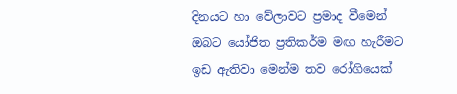දිනයට හා වේලාවට ප්‍රමාද වීමෙන් ඔබට යෝජිත ප්‍රතිකර්ම මඟ හැරීමට ඉඩ ඇතිවා මෙන්ම තව රෝගියෙක්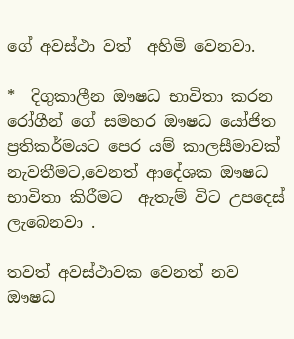ගේ අවස්ථා වත්  අහිමි වෙනවා.

*  දිගුකාලීන ඖෂධ භාවිතා කරන රෝගීන් ගේ සමහර ඖෂධ යෝජිත ප්‍රතිකර්මයට පෙර යම් කාලසීමාවක් නැවතීමට,වෙනත් ආදේශක ඖෂධ භාවිතා කිරීමට  ඇතැම් විට උපදෙස් ලැබෙනවා .

තවත් අවස්ථාවක වෙනත් නව ඖෂධ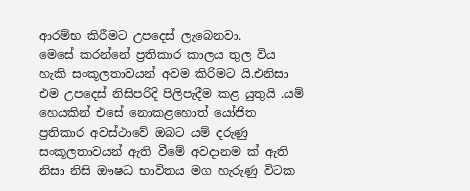ආරම්භ කිරීමට උපදෙස් ලැබෙනවා.
මෙසේ කරන්නේ ප්‍රතිකාර කාලය තුල විය හැකි සංකූලතාවයන් අවම කිරිමට යි.එනිසා එම උපදෙස් නිසිපරිදි පිලිපැදීම කළ යුතුයි .යම් හෙයකින් එසේ නොකළහොත් යෝජිත ප්‍රතිකාර අවස්ථාවේ ඔබට යම් දරුණු සංකූලතාවයන් ඇති වීමේ අවදානම ක් ඇති නිසා නිසි ඖෂධ භාවිතය මග හැරුණු විටක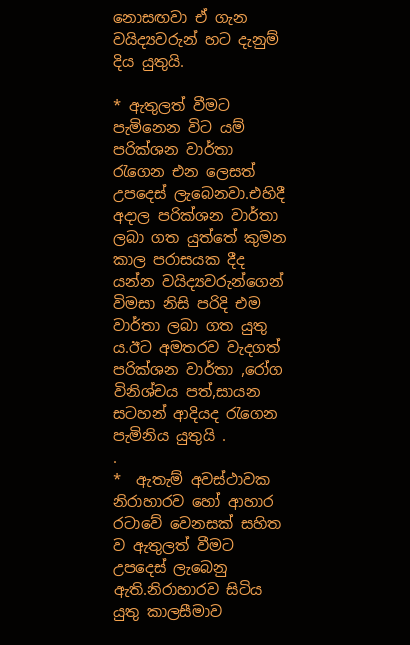නොසඟවා ඒ ගැන වයිද්‍යවරුන් හට දැනුම් දිය යුතුයි.

* ඇතුලත් වීමට පැමිනෙන විට යම් පරික්ශන වාර්තා රැගෙන එන ලෙසත් උපදෙස් ලැබෙනවා.එහිදී අදාල පරික්ශන වාර්තා ලබා ගත යුත්තේ කුමන කාල පරාසයක දීද යන්න වයිද්‍යවරුන්ගෙන් විමසා නිසි පරිදි එම වාර්තා ලබා ගත යුතු ය.ඊට අමතරව වැදගත් පරික්ශන වාර්තා ,රෝග විනිශ්චය පත්,සායන සටහන් ආදියද රැගෙන පැමිනිය යුතුයි .
.
*  ඇතැම් අවස්ථාවක නිරාහාරව හෝ ආහාර රටාවේ වෙනසක් සහිත ව ඇතුලත් වීමට උපදෙස් ලැබෙනු ඇති.නිරාහාරව සිටිය යුතු කාලසීමාව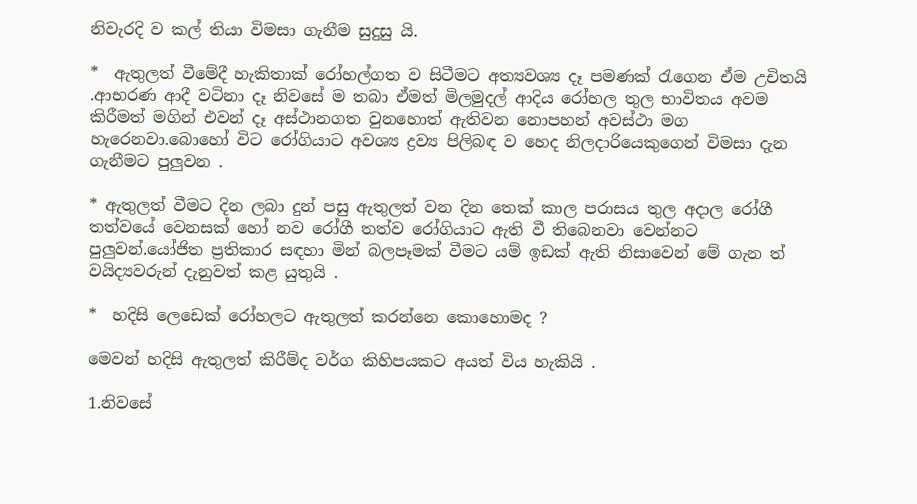නිවැරදි ව කල් තියා විමසා ගැනීම සුදුසු යි.

*  ඇතුලත් වීමේදී හැකිතාක් රෝහල්ගත ව සිටීමට අත්‍යවශ්‍ය දෑ පමණක් රැගෙන ඒම උචිතයි .ආභරණ ආදී වටිනා දෑ නිවසේ ම තබා ඒමත් මිලමුදල් ආදිය රෝහල තුල භාවිතය අවම කිරීමත් මගින් එවන් දෑ අස්ථානගත වුනහොත් ඇතිවන නොපහන් අවස්ථා මග හැරෙනවා.බොහෝ විට රෝගියාට අවශ්‍ය ද්‍රව්‍ය පිලිබඳ ව හෙද නිලදාරියෙකුගෙන් විමසා දැන ගැනීමට පුලුවන .

* ඇතුලත් වීමට දින ලබා දුන් පසු ඇතුලත් වන දින තෙක් කාල පරාසය තුල අදාල රෝගී තත්වයේ වෙනසක් හෝ නව රෝගී තත්ව රෝගියාට ඇති වී තිබෙනවා වෙන්නට පුලුවන්.යෝජිත ප්‍රතිකාර සඳහා මින් බලපෑමක් වීමට යම් ඉඩක් ඇති නිසාවෙන් මේ ගැන ත් වයිද්‍යවරුන් දැනුවත් කළ යුතුයි .

*  හදිසි ලෙඩෙක් රෝහලට ඇතුලත් කරන්නෙ කොහොමද ?

මෙවන් හදිසි ඇතුලත් කිරීම්ද වර්ග කිහිපයකට අයත් විය හැකියි .

1.නිවසේ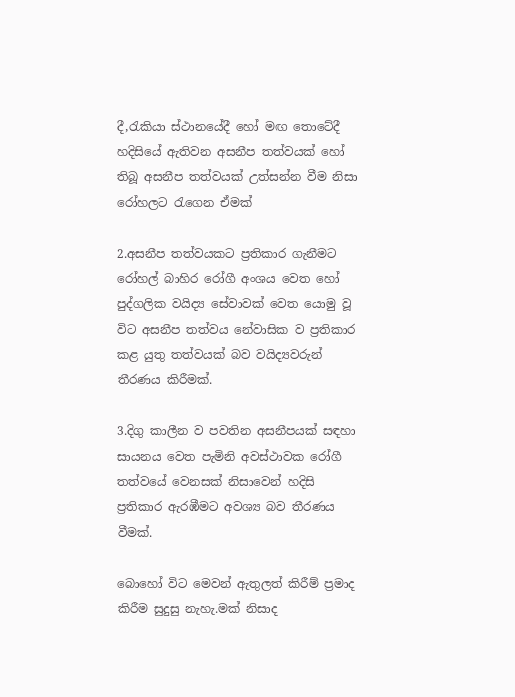දී,රැකියා ස්ථානයේදී හෝ මඟ තොටේදී හදිසියේ ඇතිවන අසනීප තත්වයක් හෝ තිබූ අසනීප තත්වයක් උත්සන්න වීම නිසා රෝහලට රැගෙන ඒමක්

2.අසනීප තත්වයකට ප්‍රතිකාර ගැනීමට රෝහල් බාහිර රෝගී අංශය වෙත හෝ පුද්ගලික වයිද්‍ය සේවාවක් වෙත යොමු වූ විට අසනීප තත්වය නේවාසික ව ප්‍රතිකාර කළ යුතු තත්වයක් බව වයිද්‍යවරුන් තීරණය කිරීමක්.

3.දිගු කාලීන ව පවතින අසනීපයක් සඳහා සායනය වෙත පැමිනි අවස්ථාවක රෝගී තත්වයේ වෙනසක් නිසාවෙන් හදිසි ප්‍රතිකාර ඇරඹීමට අවශ්‍ය බව තීරණය වීමක්.

බොහෝ විට මෙවන් ඇතුලත් කිරීම් ප්‍රමාද කිරීම සුදුසු නැහැ.මක් නිසාද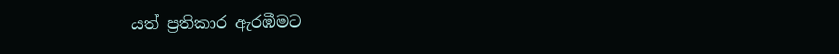යත් ප්‍රතිකාර ඇරඹීමට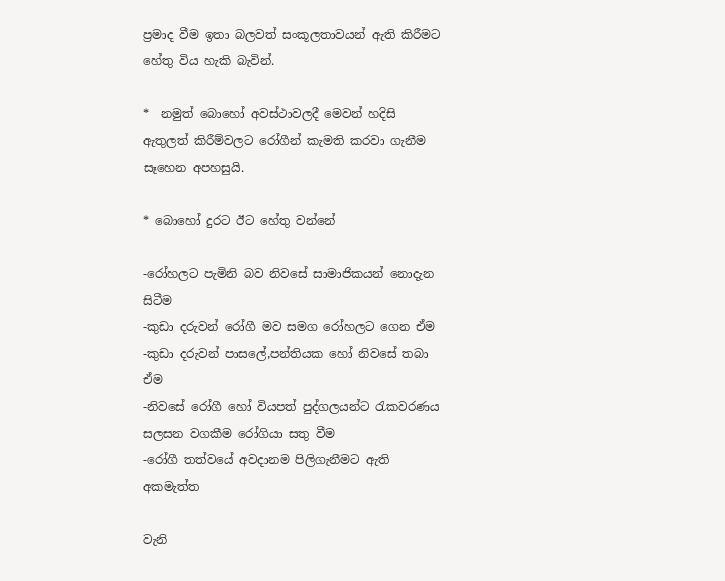ප්‍රමාද වීම ඉතා බලවත් සංකූලතාවයන් ඇති කිරීමට හේතු විය හැකි බැවින්.

*  නමුත් බොහෝ අවස්ථාවලදී මෙවන් හදිසි ඇතුලත් කිරීම්වලට රෝගීන් කැමති කරවා ගැනීම සෑහෙන අපහසුයි.

* බොහෝ දුරට ඊට හේතු වන්නේ

-රෝහලට පැමිනි බව නිවසේ සාමාජිකයන් නොදැන සිටීම
-කුඩා දරුවන් රෝගී මව සමග රෝහලට ගෙන ඒම
-කුඩා දරුවන් පාසලේ,පන්තියක හෝ නිවසේ තබා ඒම
-නිවසේ රෝගී හෝ වියපත් පුද්ගලයන්ට රැකවරණය සලසන වගකීම රෝගියා සතු වීම
-රෝගී තත්වයේ අවදානම පිලිගැනීමට ඇති අකමැත්ත

වැනි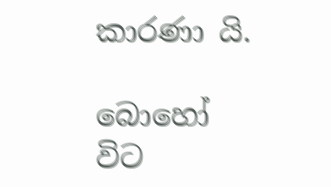කාරණා යි.

බොහෝ විට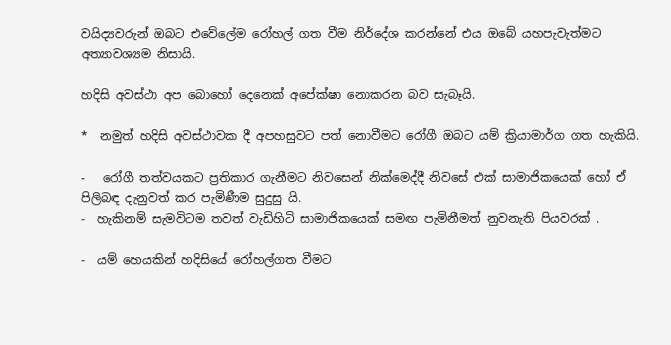වයිද්‍යවරුන් ඔබට එවේලේම රෝහල් ගත වීම නිර්දේශ කරන්නේ එය ඔබේ යහපැවැත්මට අත්‍යාවශ්‍යම නිසායි.

හදිසි අවස්ථා අප බොහෝ දෙනෙක් අපේක්ෂා නොකරන බව සැබෑයි.

*  නමුත් හදිසි අවස්ථාවක දී අපහසුවට පත් නොවීමට රෝගී ඔබට යම් ක්‍රියාමාර්ග ගත හැකියි.

-   රෝගී තත්වයකට ප්‍රතිකාර ගැනීමට නිවසෙන් නික්මෙද්දී නිවසේ එක් සාමාජිකයෙක් හෝ ඒ පිලිබඳ දැනුවත් කර පැමිණීම සුදුසු යි.
-  හැකිනම් සැමවිටම තවත් වැඩිහිටි සාමාජිකයෙක් සමඟ පැමිනීමත් නුවනැති පියවරක් .

-  යම් හෙයකින් හදිසියේ රෝහල්ගත වීමට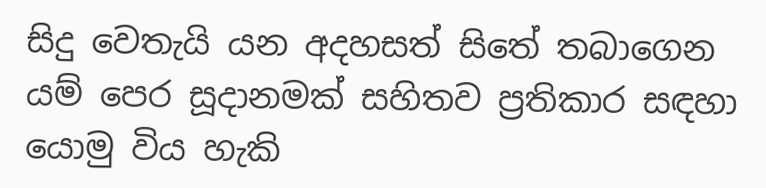සිදු වෙතැයි යන අදහසත් සිතේ තබාගෙන යම් පෙර සූදානමක් සහිතව ප්‍රතිකාර සඳහා යොමු විය හැකි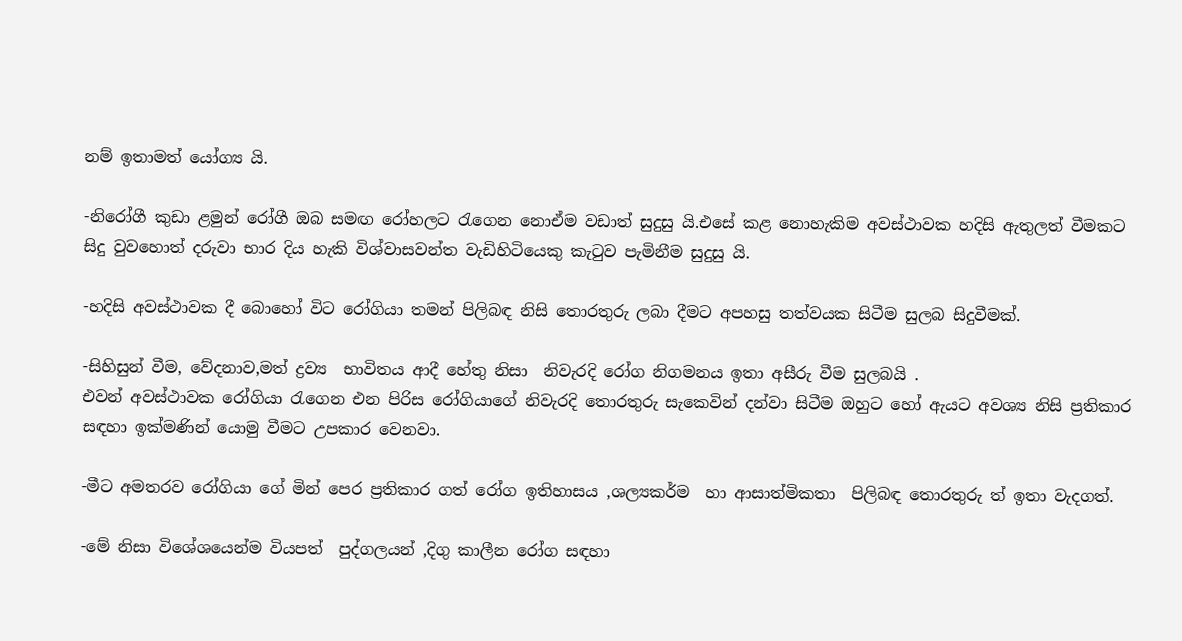නම් ඉතාමත් යෝග්‍ය යි.

-නිරෝගී කුඩා ළමුන් රෝගී ඔබ සමඟ රෝහලට රැගෙන නොඒම වඩාත් සුදුසු යි.එසේ කළ නොහැකිම අවස්ථාවක හදිසි ඇතුලත් වීමකට සිදු වුවහොත් දරුවා භාර දිය හැකි විශ්වාසවන්ත වැඩිහිටියෙකු කැටුව පැමිනීම සුදුසු යි.

-හදිසි අවස්ථාවක දී බොහෝ විට රෝගියා තමන් පිලිබඳ නිසි තොරතුරු ලබා දීමට අපහසු තත්වයක සිටීම සුලබ සිදුවීමක්.

-සිහිසුන් වීම, වේදනාව,මත් ද්‍රව්‍ය  භාවිතය ආදී හේතු නිසා  නිවැරදි රෝග නිගමනය ඉතා අසීරු වීම සුලබයි .
එවන් අවස්ථාවක රෝගියා රැගෙන එන පිරිස රෝගියාගේ නිවැරදි තොරතුරු සැකෙවින් දන්වා සිටීම ඔහුට හෝ ඇයට අවශ්‍ය නිසි ප්‍රතිකාර සඳහා ඉක්මණින් යොමු වීමට උපකාර වෙනවා.

-මීට අමතරව රෝගියා ගේ මින් පෙර ප්‍රතිකාර ගත් රෝග ඉතිහාසය ,ශල්‍යකර්ම  හා ආසාත්මිකතා  පිලිබඳ තොරතුරු ත් ඉතා වැදගත්.

-මේ නිසා විශේශයෙන්ම වියපත්  පුද්ගලයන් ,දිගු කාලීන රෝග සඳහා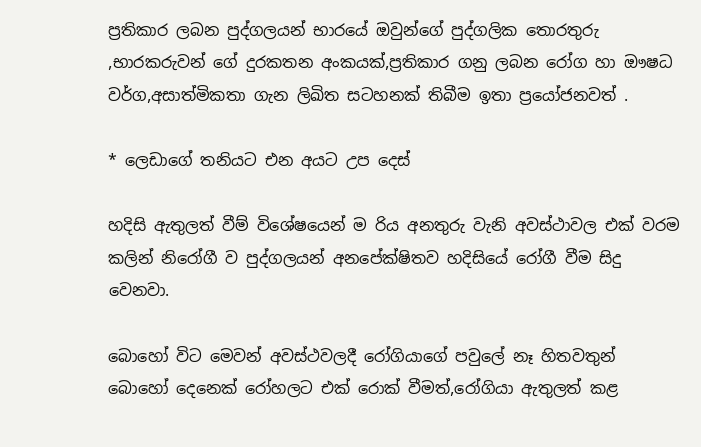ප්‍රතිකාර ලබන පුද්ගලයන් භාරයේ ඔවුන්ගේ පුද්ගලික තොරතුරු ,භාරකරුවන් ගේ දුරකතන අංකයක්,ප්‍රතිකාර ගනු ලබන රෝග හා ඖෂධ වර්ග,අසාත්මිකතා ගැන ලිඛිත සටහනක් තිබීම ඉතා ප්‍රයෝජනවත් .

* ලෙඩාගේ තනියට එන අයට උප දෙස්

හදිසි ඇතුලත් වීම් විශේෂයෙන් ම රිය අනතුරු වැනි අවස්ථාවල එක් වරම කලින් නිරෝගී ව පුද්ගලයන් අනපේක්ෂිතව හදිසියේ රෝගී වීම සිදු වෙනවා.

බොහෝ විට මෙවන් අවස්ථවලදී රෝගියාගේ පවුලේ නෑ හිතවතුන් බොහෝ දෙනෙක් රෝහලට එක් රොක් වීමත්,රෝගියා ඇතුලත් කළ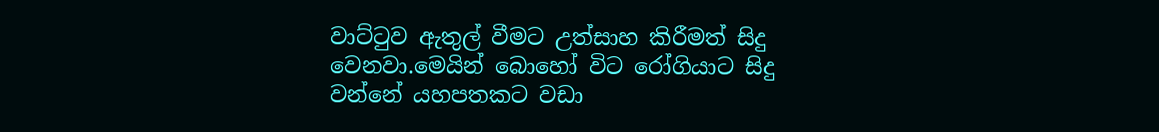වාට්ටුව ඇතුල් වීමට උත්සාහ කිරීමත් සිදු වෙනවා.මෙයින් බොහෝ විට රෝගියාට සිදු වන්නේ යහපතකට වඩා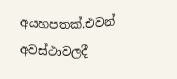අයහපතක්.එවන් අවස්ථාවලදී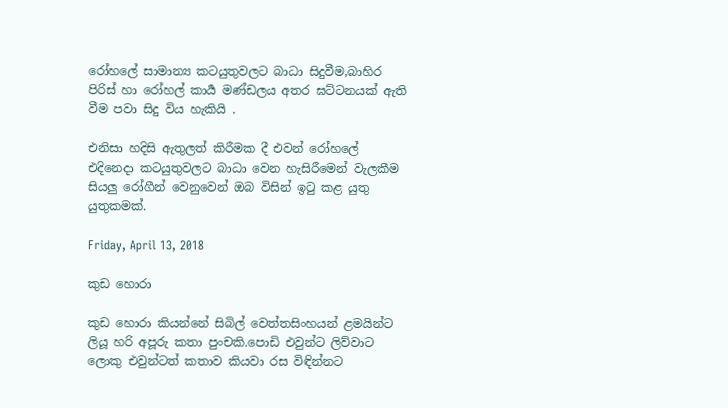රෝහලේ සාමාන්‍ය කටයුතුවලට බාධා සිදුවීම,බාහිර පිරිස් හා රෝහල් කාර්‍ය මණ්ඩලය අතර ඝට්ටනයක් ඇති වීම පවා සිදු විය හැකියි .

එනිසා හදිසි ඇතුලත් කිරීමක දී එවන් රෝහලේ එදිනෙදා කටයුතුවලට බාධා වෙන හැසිරීමෙන් වැලකීම සියලු රෝගීන් වෙනුවෙන් ඔබ විසින් ඉටු කළ යුතු යුතුකමක්.

Friday, April 13, 2018

කුඩ හොරා

කුඩ හොරා කියන්නේ සිබිල් වෙත්තසිංහයන් ළමයින්ට ලියූ හරි අපූරු කතා පුංචකි.පොඩි එවුන්ට ලිව්වාට ලොකු එවුන්ටත් කතාව කියවා රස විඳින්නට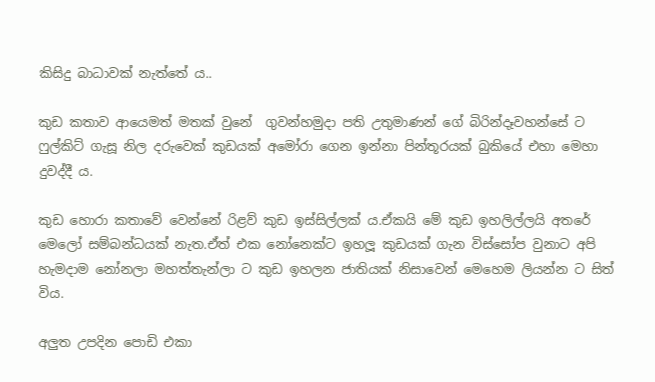කිසිදු බාධාවක් නැත්තේ ය..

කුඩ කතාව ආයෙමත් මතක් වුනේ  ගුවන්හමුදා පති උතුමාණන් ගේ බිරින්දෑවහන්සේ ට ෆුල්කිට් ගැසූ නිල දරුවෙක් කුඩයක් අමෝරා ගෙන ඉන්නා පින්තූරයක් බුකියේ එහා මෙහා දුවද්දී ය.

කුඩ හොරා කතාවේ වෙන්නේ රිළව් කුඩ ඉස්සිල්ලක් ය.ඒකයි මේ කුඩ ඉහලිල්ලයි අතරේ මෙලෝ සම්බන්ධයක් නැත.ඒත් එක නෝනෙක්ට ඉහලූ කුඩයක් ගැන විස්සෝප වුනාට අපි හැමදාම නෝනලා මහත්තැන්ලා ට කුඩ ඉහලන ජාතියක් නිසාවෙන් මෙහෙම ලියන්න ට සිත් විය.

අලුත උපදින පොඩි එකා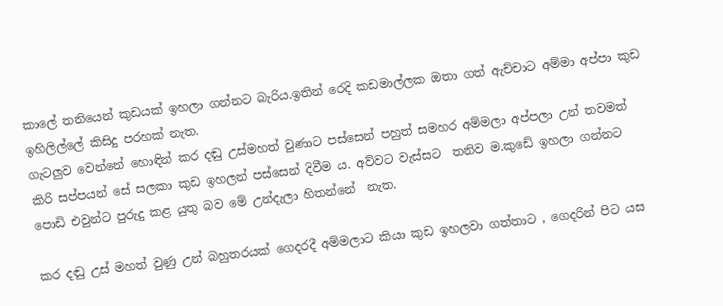කාලේ තනියෙන් කුඩයක් ඉහලා ගන්නට බැරිය.ඉතින් රෙදි කඩමාල්ලක ඔතා ගත් ඇච්චාට අම්මා අප්පා කුඩ ඉහිලිල්ලේ කිසිදු පරහක් නැත.
ගැටලුව වෙන්නේ හොඳින් කර දඬු උස්මහත් වුණාට පස්සෙන් පහුත් සමහර අම්මලා අප්පලා උන් තවමත් කිරි සප්පයන් සේ සලකා කුඩ ඉහලන් පස්සෙන් දිවීම ය. අව්වට වැස්සට  තනිව ම.කුඩේ ඉහලා ගන්නට පොඩි එවුන්ට පුරුදු කළ යුතු බව මේ උන්දැලා හිතන්නේ  නැත.

කර දඬු උස් මහත් වුණු උන් බහුතරයක් ගෙදරදී අම්මලාට කියා කුඩ ඉහලවා ගත්තාට , ගෙදරින් පිට යස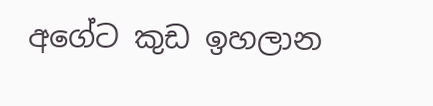අගේට කුඩ ඉහලාන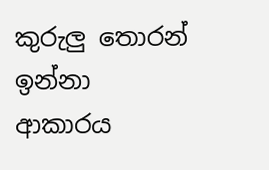කුරුලු තොරන් ඉන්නා ආකාරය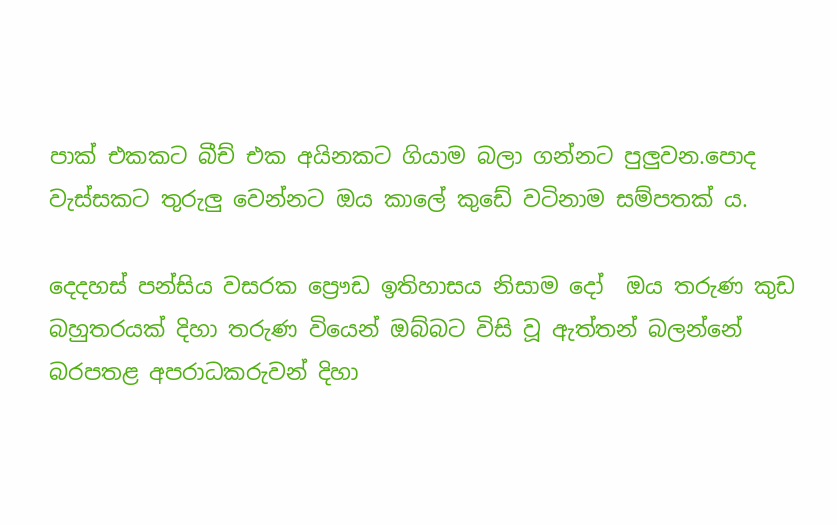පාක් එකකට බීච් එක අයිනකට ගියාම බලා ගන්නට පුලුවන.පොද වැස්සකට තුරුලු වෙන්නට ඔය කාලේ කුඩේ වටිනාම සම්පතක් ය.

දෙදහස් පන්සිය වසරක ප්‍රෞඩ ඉතිහාසය නිසාම දෝ  ඔය තරුණ කුඩ බහුතරයක් දිහා තරුණ වියෙන් ඔබ්බට විසි වූ ඇත්තන් බලන්නේ බරපතළ අපරාධකරුවන් දිහා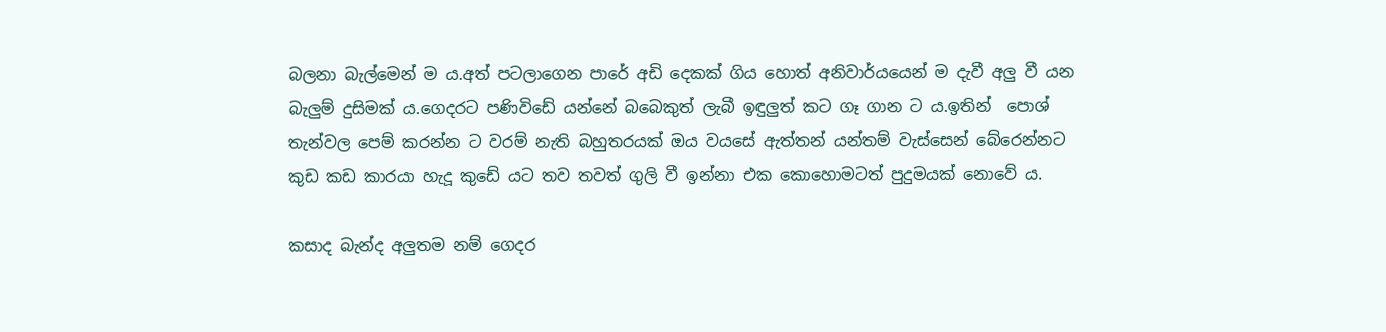බලනා බැල්මෙන් ම ය.අත් පටලාගෙන පාරේ අඩි දෙකක් ගිය හොත් අනිවාර්යයෙන් ම දැවී අලු වී යන බැලුම් දුසිමක් ය.ගෙදරට පණිවිඩේ යන්නේ බබෙකුත් ලැබී ඉඳුලුත් කට ගෑ ගාන ට ය.ඉතින්  පොශ් තැන්වල පෙම් කරන්න ට වරම් නැති බහුතරයක් ඔය වයසේ ඇත්තන් යන්තම් වැස්සෙන් බේරෙන්නට කුඩ කඩ කාරයා හැදූ කුඩේ යට තව තවත් ගුලි වී ඉන්නා එක කොහොමටත් පුදුමයක් නොවේ ය.

කසාද බැන්ද අලුතම නම් ගෙදර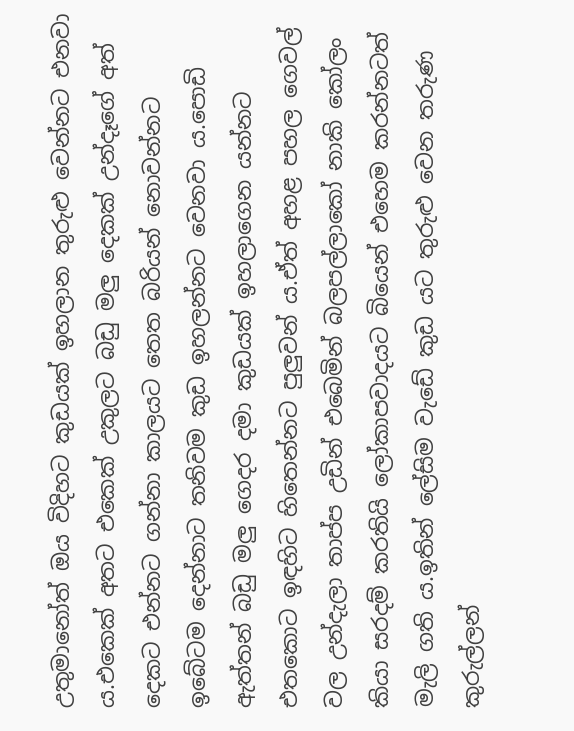උතුමානෝත් ඔය විදිහට කුඩයක් ඉහලාන තුරුළු වෙන්නට එනවා ය.එකෙක් අතට එකෙක් උකුලට බඩු මලු දෙකක් උන්දෑගේ අත් දෙකට එන්නට ගන්නා කාලයට තෙත බරියන් නොවන්නට ඉබේටම දෙන්නාට තනිවම කුඩ ඉහලන්නට වෙනවා ය.පොඩි ඇත්තන් බඩු මලු ගෙදර දමා කුඩයක් ඉහලාගෙන යන්නට එතකොට ඉඳහිට හිතෙන්නට පුලුවන් ය.ඒත් අහළ පහල ගෙවල් වල උන්දැලා තාප්ප උඩින් එබෙමින් බලපල්ලාකෝ නාකි කෝලං කියා සරදම් කරතියි ලෝකාපවාදයට බියෙන් එහෙම කරන්නටත් මැලි ගති ය.ඉතින් ලේසිම වැඩේ කුඩ යට තුරුළු වෙන තරුණ කුරුල්ලන්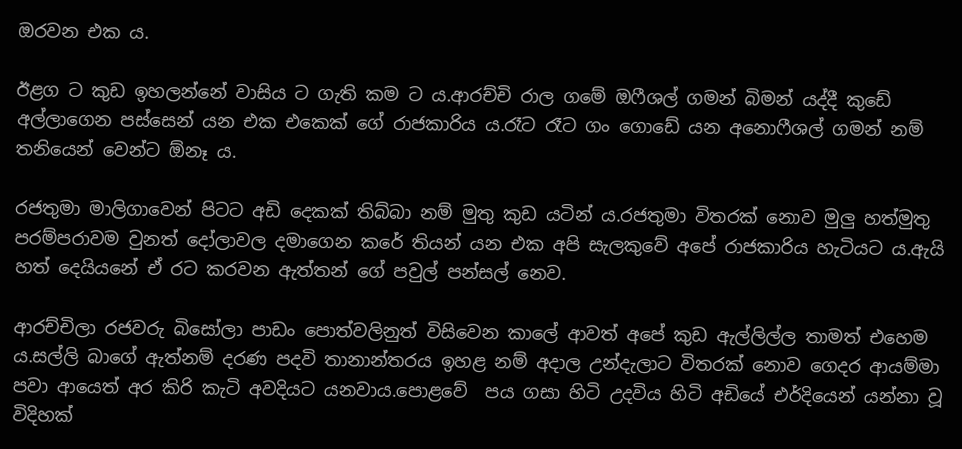ඔරවන එක ය.

ඊළග ට කුඩ ඉහලන්නේ වාසිය ට ගැති කම ට ය.ආරච්චි රාල ගමේ ඔෆීශල් ගමන් බිමන් යද්දී කුඩේ අල්ලාගෙන පස්සෙන් යන එක එකෙක් ගේ රාජකාරිය ය.රෑට රෑට ගං ගොඩේ යන අනොෆීශල් ගමන් නම් තනියෙන් වෙන්ට ඕනෑ ය.

රජතුමා මාලිගාවෙන් පිටට අඩි දෙකක් තිබ්බා නම් මුතු කුඩ යටින් ය.රජතුමා විතරක් නොව මුලු හත්මුතු පරම්පරාවම වුනත් දෝලාවල දමාගෙන කරේ තියන් යන එක අපි සැලකුවේ අපේ රාජකාරිය හැටියට ය.ඇයි හත් දෙයියනේ ඒ රට කරවන ඇත්තන් ගේ පවුල් පන්සල් නෙව.

ආරච්චිලා රජවරු බිසෝලා පාඩං පොත්වලිනුත් විසිවෙන කාලේ ආවත් අපේ කුඩ ඇල්ලිල්ල තාමත් එහෙම ය.සල්ලි බාගේ ඇත්නම් දරණ පදවි තානාන්තරය ඉහළ නම් අදාල උන්දැලාට විතරක් නොව ගෙදර ආයම්මා පවා ආයෙත් අර කිරි කැටි අවදියට යනවාය.පොළවේ  පය ගසා හිටි උදවිය හිටි අඩියේ එර්දියෙන් යන්නා වූ විදිහක්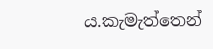ය.කැමැත්තෙන්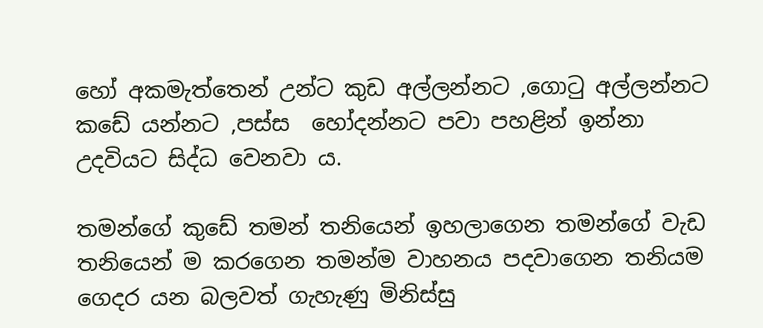හෝ අකමැත්තෙන් උන්ට කුඩ අල්ලන්නට ,ගොටු අල්ලන්නට කඩේ යන්නට ,පස්ස  හෝදන්නට පවා පහළින් ඉන්නා උදවියට සිද්ධ වෙනවා ය.

තමන්ගේ කුඩේ තමන් තනියෙන් ඉහලාගෙන තමන්ගේ වැඩ තනියෙන් ම කරගෙන තමන්ම වාහනය පදවාගෙන තනියම ගෙදර යන බලවත් ගැහැණු මිනිස්සු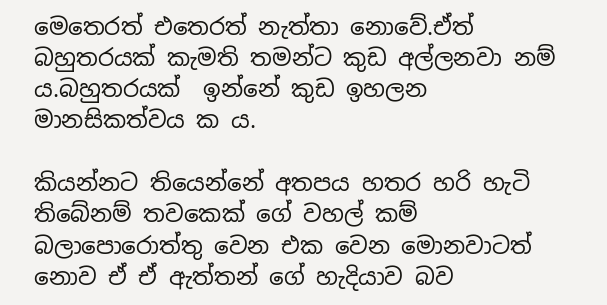මෙතෙරත් එතෙරත් නැත්තා නොවේ.ඒත් බහුතරයක් කැමති තමන්ට කුඩ අල්ලනවා නම් ය.බහුතරයක්  ඉන්නේ කුඩ ඉහලන මානසිකත්වය ක ය.

කියන්නට තියෙන්නේ අතපය හතර හරි හැටි තිබේනම් තවකෙක් ගේ වහල් කම් බලාපොරොත්තු වෙන එක වෙන මොනවාටත් නොව ඒ ඒ ඇත්තන් ගේ හැදියාව බව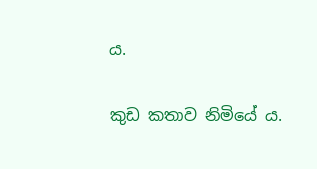ය.

කුඩ කතාව නිමියේ ය.